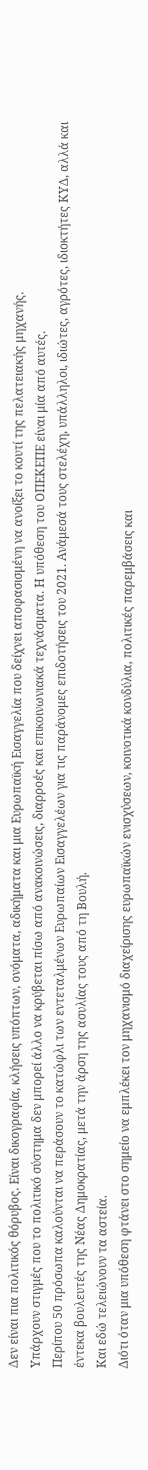Δεν είναι πια πολιτικός θόρυβος. Είναι δικογραφία, κλήσεις υπόπτων, ονόματα, αδικήματα και μια Ευρωπαϊκή Εισαγγελία που δείχνει αποφασισμένη να ανοίξει το κουτί της πελατειακής μηχανής.
Υπάρχουν στιγμές που το πολιτικό σύστημα δεν μπορεί άλλο να κρύβεται πίσω από ανακοινώσεις, διαρροές και επικοινωνιακά τεχνάσματα. Η υπόθεση του ΟΠΕΚΕΠΕ είναι μία από αυτές.
Περίπου 50 πρόσωπα καλούνται να περάσουν το κατώφλι των εντεταλμένων Ευρωπαίων Εισαγγελέων για τις παράνομες επιδοτήσεις του 2021. Ανάμεσά τους στελέχη, υπάλληλοι, ιδιώτες, αγρότες, ιδιοκτήτες ΚΥΔ, αλλά και έντεκα βουλευτές της Νέας Δημοκρατίας, μετά την άρση της ασυλίας τους από τη Βουλή.
Και εδώ τελειώνουν τα αστεία.
Διότι όταν μια υπόθεση φτάνει στο σημείο να εμπλέκει τον μηχανισμό διαχείρισης ευρωπαϊκών ενισχύσεων, κοινοτικά κονδύλια, πολιτικές παρεμβάσεις και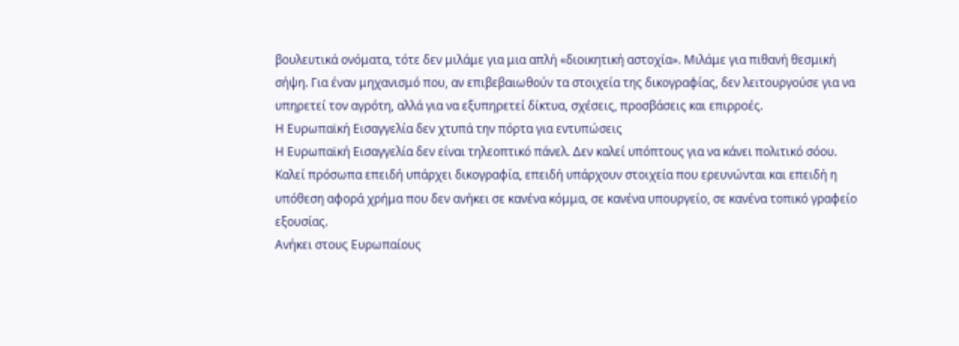βουλευτικά ονόματα, τότε δεν μιλάμε για μια απλή «διοικητική αστοχία». Μιλάμε για πιθανή θεσμική σήψη. Για έναν μηχανισμό που, αν επιβεβαιωθούν τα στοιχεία της δικογραφίας, δεν λειτουργούσε για να υπηρετεί τον αγρότη, αλλά για να εξυπηρετεί δίκτυα, σχέσεις, προσβάσεις και επιρροές.
Η Ευρωπαϊκή Εισαγγελία δεν χτυπά την πόρτα για εντυπώσεις
Η Ευρωπαϊκή Εισαγγελία δεν είναι τηλεοπτικό πάνελ. Δεν καλεί υπόπτους για να κάνει πολιτικό σόου. Καλεί πρόσωπα επειδή υπάρχει δικογραφία, επειδή υπάρχουν στοιχεία που ερευνώνται και επειδή η υπόθεση αφορά χρήμα που δεν ανήκει σε κανένα κόμμα, σε κανένα υπουργείο, σε κανένα τοπικό γραφείο εξουσίας.
Ανήκει στους Ευρωπαίους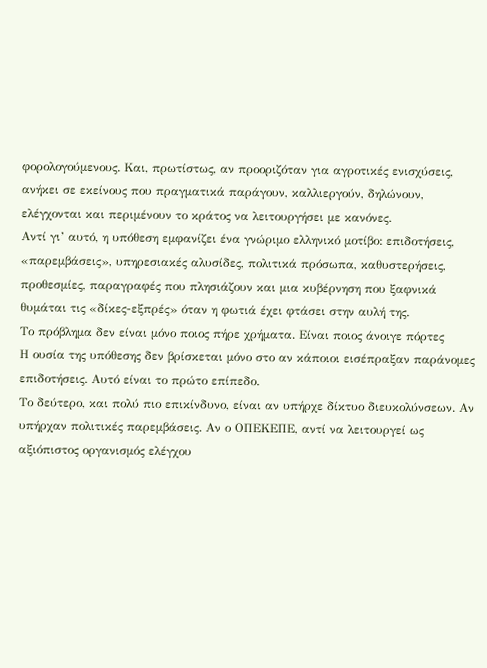φορολογούμενους. Και, πρωτίστως, αν προοριζόταν για αγροτικές ενισχύσεις, ανήκει σε εκείνους που πραγματικά παράγουν, καλλιεργούν, δηλώνουν, ελέγχονται και περιμένουν το κράτος να λειτουργήσει με κανόνες.
Αντί γι’ αυτό, η υπόθεση εμφανίζει ένα γνώριμο ελληνικό μοτίβο: επιδοτήσεις, «παρεμβάσεις», υπηρεσιακές αλυσίδες, πολιτικά πρόσωπα, καθυστερήσεις, προθεσμίες, παραγραφές που πλησιάζουν και μια κυβέρνηση που ξαφνικά θυμάται τις «δίκες-εξπρές» όταν η φωτιά έχει φτάσει στην αυλή της.
Το πρόβλημα δεν είναι μόνο ποιος πήρε χρήματα. Είναι ποιος άνοιγε πόρτες
Η ουσία της υπόθεσης δεν βρίσκεται μόνο στο αν κάποιοι εισέπραξαν παράνομες επιδοτήσεις. Αυτό είναι το πρώτο επίπεδο.
Το δεύτερο, και πολύ πιο επικίνδυνο, είναι αν υπήρχε δίκτυο διευκολύνσεων. Αν υπήρχαν πολιτικές παρεμβάσεις. Αν ο ΟΠΕΚΕΠΕ, αντί να λειτουργεί ως αξιόπιστος οργανισμός ελέγχου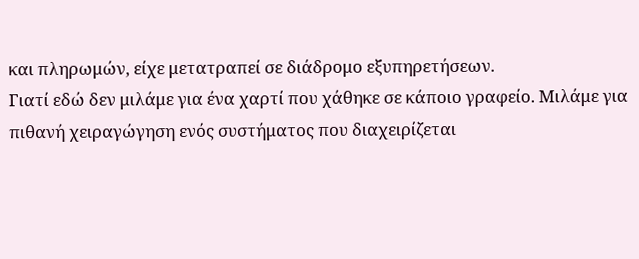και πληρωμών, είχε μετατραπεί σε διάδρομο εξυπηρετήσεων.
Γιατί εδώ δεν μιλάμε για ένα χαρτί που χάθηκε σε κάποιο γραφείο. Μιλάμε για πιθανή χειραγώγηση ενός συστήματος που διαχειρίζεται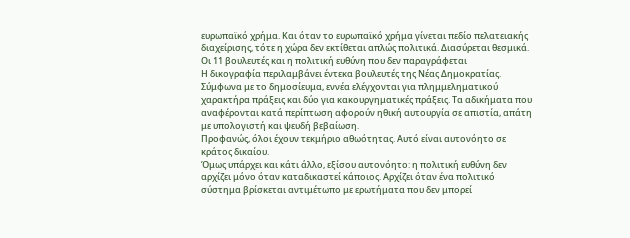ευρωπαϊκό χρήμα. Και όταν το ευρωπαϊκό χρήμα γίνεται πεδίο πελατειακής διαχείρισης, τότε η χώρα δεν εκτίθεται απλώς πολιτικά. Διασύρεται θεσμικά.
Οι 11 βουλευτές και η πολιτική ευθύνη που δεν παραγράφεται
Η δικογραφία περιλαμβάνει έντεκα βουλευτές της Νέας Δημοκρατίας. Σύμφωνα με το δημοσίευμα, εννέα ελέγχονται για πλημμεληματικού χαρακτήρα πράξεις και δύο για κακουργηματικές πράξεις. Τα αδικήματα που αναφέρονται κατά περίπτωση αφορούν ηθική αυτουργία σε απιστία, απάτη με υπολογιστή και ψευδή βεβαίωση.
Προφανώς, όλοι έχουν τεκμήριο αθωότητας. Αυτό είναι αυτονόητο σε κράτος δικαίου.
Όμως υπάρχει και κάτι άλλο, εξίσου αυτονόητο: η πολιτική ευθύνη δεν αρχίζει μόνο όταν καταδικαστεί κάποιος. Αρχίζει όταν ένα πολιτικό σύστημα βρίσκεται αντιμέτωπο με ερωτήματα που δεν μπορεί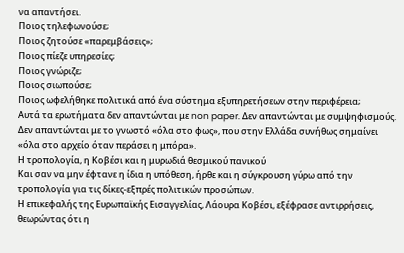να απαντήσει.
Ποιος τηλεφωνούσε;
Ποιος ζητούσε «παρεμβάσεις»;
Ποιος πίεζε υπηρεσίες;
Ποιος γνώριζε;
Ποιος σιωπούσε;
Ποιος ωφελήθηκε πολιτικά από ένα σύστημα εξυπηρετήσεων στην περιφέρεια;
Αυτά τα ερωτήματα δεν απαντώνται με non paper. Δεν απαντώνται με συμψηφισμούς. Δεν απαντώνται με το γνωστό «όλα στο φως», που στην Ελλάδα συνήθως σημαίνει «όλα στο αρχείο όταν περάσει η μπόρα».
Η τροπολογία, η Κοβέσι και η μυρωδιά θεσμικού πανικού
Και σαν να μην έφτανε η ίδια η υπόθεση, ήρθε και η σύγκρουση γύρω από την τροπολογία για τις δίκες-εξπρές πολιτικών προσώπων.
Η επικεφαλής της Ευρωπαϊκής Εισαγγελίας, Λάουρα Κοβέσι, εξέφρασε αντιρρήσεις, θεωρώντας ότι η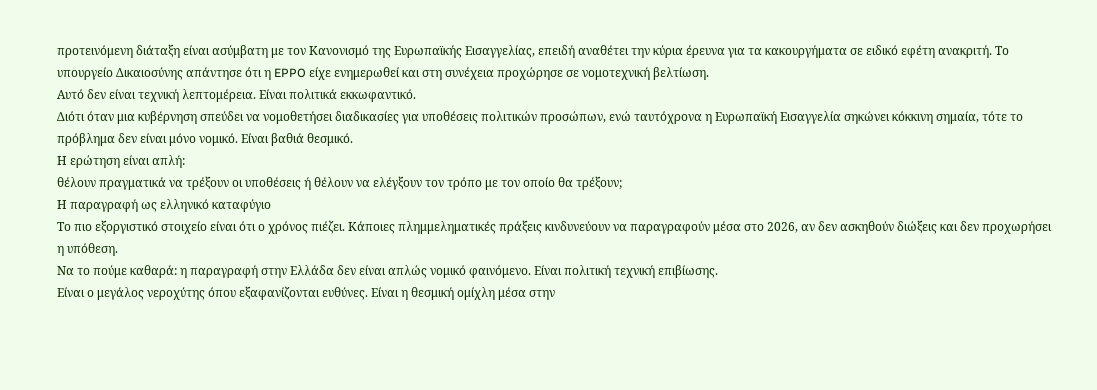προτεινόμενη διάταξη είναι ασύμβατη με τον Κανονισμό της Ευρωπαϊκής Εισαγγελίας, επειδή αναθέτει την κύρια έρευνα για τα κακουργήματα σε ειδικό εφέτη ανακριτή. Το υπουργείο Δικαιοσύνης απάντησε ότι η EPPO είχε ενημερωθεί και στη συνέχεια προχώρησε σε νομοτεχνική βελτίωση.
Αυτό δεν είναι τεχνική λεπτομέρεια. Είναι πολιτικά εκκωφαντικό.
Διότι όταν μια κυβέρνηση σπεύδει να νομοθετήσει διαδικασίες για υποθέσεις πολιτικών προσώπων, ενώ ταυτόχρονα η Ευρωπαϊκή Εισαγγελία σηκώνει κόκκινη σημαία, τότε το πρόβλημα δεν είναι μόνο νομικό. Είναι βαθιά θεσμικό.
Η ερώτηση είναι απλή:
θέλουν πραγματικά να τρέξουν οι υποθέσεις ή θέλουν να ελέγξουν τον τρόπο με τον οποίο θα τρέξουν;
Η παραγραφή ως ελληνικό καταφύγιο
Το πιο εξοργιστικό στοιχείο είναι ότι ο χρόνος πιέζει. Κάποιες πλημμεληματικές πράξεις κινδυνεύουν να παραγραφούν μέσα στο 2026, αν δεν ασκηθούν διώξεις και δεν προχωρήσει η υπόθεση.
Να το πούμε καθαρά: η παραγραφή στην Ελλάδα δεν είναι απλώς νομικό φαινόμενο. Είναι πολιτική τεχνική επιβίωσης.
Είναι ο μεγάλος νεροχύτης όπου εξαφανίζονται ευθύνες. Είναι η θεσμική ομίχλη μέσα στην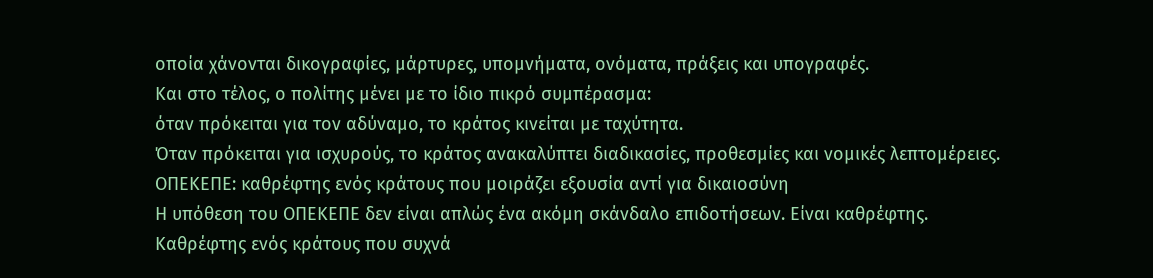οποία χάνονται δικογραφίες, μάρτυρες, υπομνήματα, ονόματα, πράξεις και υπογραφές.
Και στο τέλος, ο πολίτης μένει με το ίδιο πικρό συμπέρασμα:
όταν πρόκειται για τον αδύναμο, το κράτος κινείται με ταχύτητα.
Όταν πρόκειται για ισχυρούς, το κράτος ανακαλύπτει διαδικασίες, προθεσμίες και νομικές λεπτομέρειες.
ΟΠΕΚΕΠΕ: καθρέφτης ενός κράτους που μοιράζει εξουσία αντί για δικαιοσύνη
Η υπόθεση του ΟΠΕΚΕΠΕ δεν είναι απλώς ένα ακόμη σκάνδαλο επιδοτήσεων. Είναι καθρέφτης.
Καθρέφτης ενός κράτους που συχνά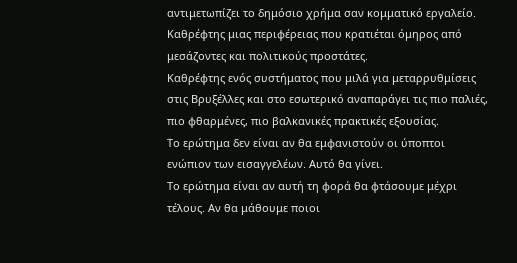αντιμετωπίζει το δημόσιο χρήμα σαν κομματικό εργαλείο.
Καθρέφτης μιας περιφέρειας που κρατιέται όμηρος από μεσάζοντες και πολιτικούς προστάτες.
Καθρέφτης ενός συστήματος που μιλά για μεταρρυθμίσεις στις Βρυξέλλες και στο εσωτερικό αναπαράγει τις πιο παλιές, πιο φθαρμένες, πιο βαλκανικές πρακτικές εξουσίας.
Το ερώτημα δεν είναι αν θα εμφανιστούν οι ύποπτοι ενώπιον των εισαγγελέων. Αυτό θα γίνει.
Το ερώτημα είναι αν αυτή τη φορά θα φτάσουμε μέχρι τέλους. Αν θα μάθουμε ποιοι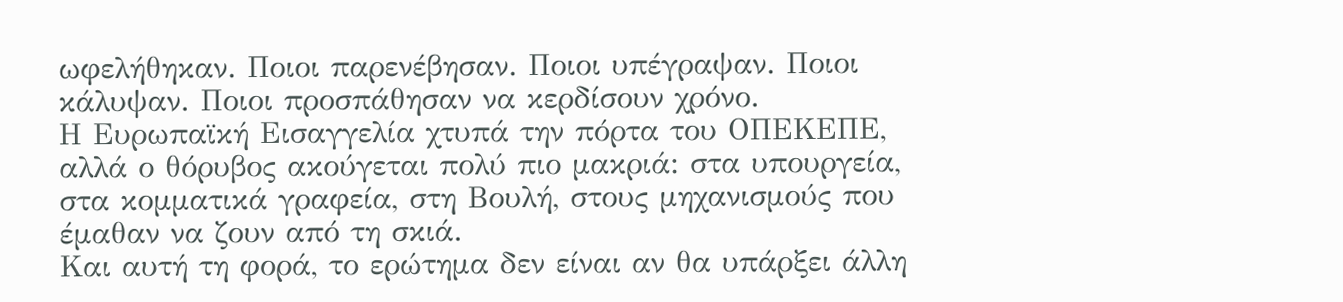ωφελήθηκαν. Ποιοι παρενέβησαν. Ποιοι υπέγραψαν. Ποιοι κάλυψαν. Ποιοι προσπάθησαν να κερδίσουν χρόνο.
Η Ευρωπαϊκή Εισαγγελία χτυπά την πόρτα του ΟΠΕΚΕΠΕ, αλλά ο θόρυβος ακούγεται πολύ πιο μακριά: στα υπουργεία, στα κομματικά γραφεία, στη Βουλή, στους μηχανισμούς που έμαθαν να ζουν από τη σκιά.
Και αυτή τη φορά, το ερώτημα δεν είναι αν θα υπάρξει άλλη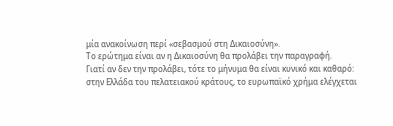μία ανακοίνωση περί «σεβασμού στη Δικαιοσύνη».
Το ερώτημα είναι αν η Δικαιοσύνη θα προλάβει την παραγραφή.
Γιατί αν δεν την προλάβει, τότε το μήνυμα θα είναι κυνικό και καθαρό:
στην Ελλάδα του πελατειακού κράτους, το ευρωπαϊκό χρήμα ελέγχεται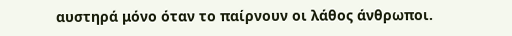αυστηρά μόνο όταν το παίρνουν οι λάθος άνθρωποι.